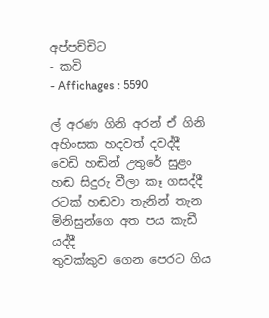අප්පච්චිට
- කවි
- Affichages : 5590

ල් අරණ ගිනි අරන් ඒ ගිනි අහිංසක හදවත් දවද්දී
වෙඩි හඬින් උතුරේ සුළං හඬ සිදුරු වීලා කෑ ගසද්දී
රටක් හඬවා තැනින් තැන මිනිසුන්ගෙ අත පය කැඩී යද්දී
තුවක්කුව ගෙන පෙරට ගිය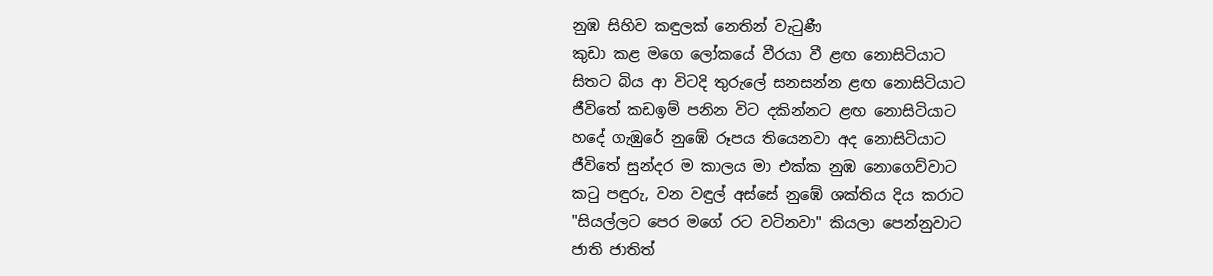නුඹ සිහිව කඳුලක් නෙතින් වැටුණී
කුඩා කළ මගෙ ලෝකයේ වීරයා වී ළඟ නොසිටියාට
සිතට බිය ආ විටදි තුරුලේ සනසන්න ළඟ නොසිටියාට
ජීවිතේ කඩඉම් පනින විට දකින්නට ළඟ නොසිටියාට
හදේ ගැඹුරේ නුඹේ රූපය තියෙනවා අද නොසිටියාට
ජීවිතේ සුන්දර ම කාලය මා එක්ක නුඹ නොගෙව්වාට
කටු පඳුරු, වන වඳුල් අස්සේ නුඹේ ශක්තිය දිය කරාට
"සියල්ලට පෙර මගේ රට වටිනවා" කියලා පෙන්නුවාට
ජාති ජාතිත්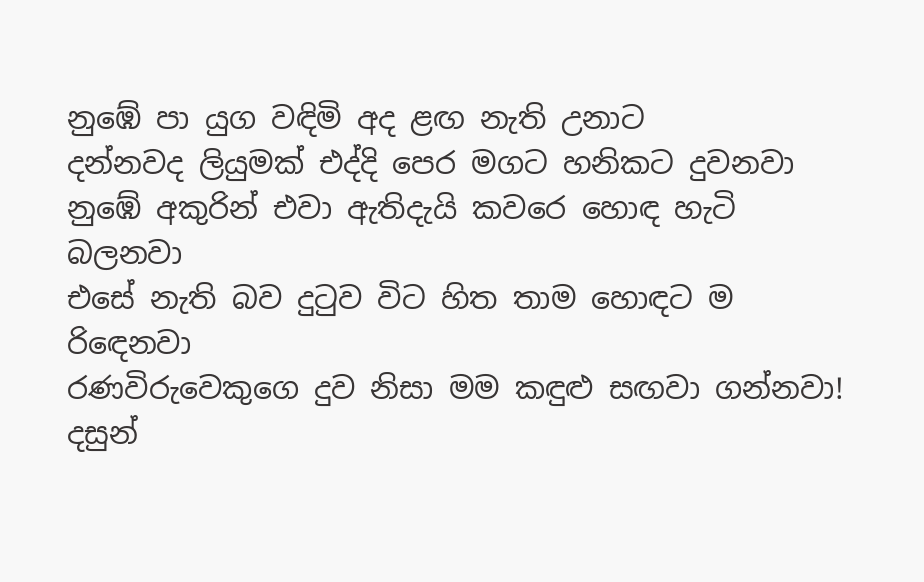නුඹේ පා යුග වඳිමි අද ළඟ නැති උනාට
දන්නවද ලියුමක් එද්දි පෙර මගට හනිකට දුවනවා
නුඹේ අකුරින් එවා ඇතිදැයි කවරෙ හොඳ හැටි බලනවා
එසේ නැති බව දුටුව විට හිත තාම හොඳට ම රිඳෙනවා
රණවිරුවෙකුගෙ දුව නිසා මම කඳුළු සඟවා ගන්නවා!
දසුන්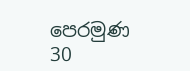පෙරමුණ
30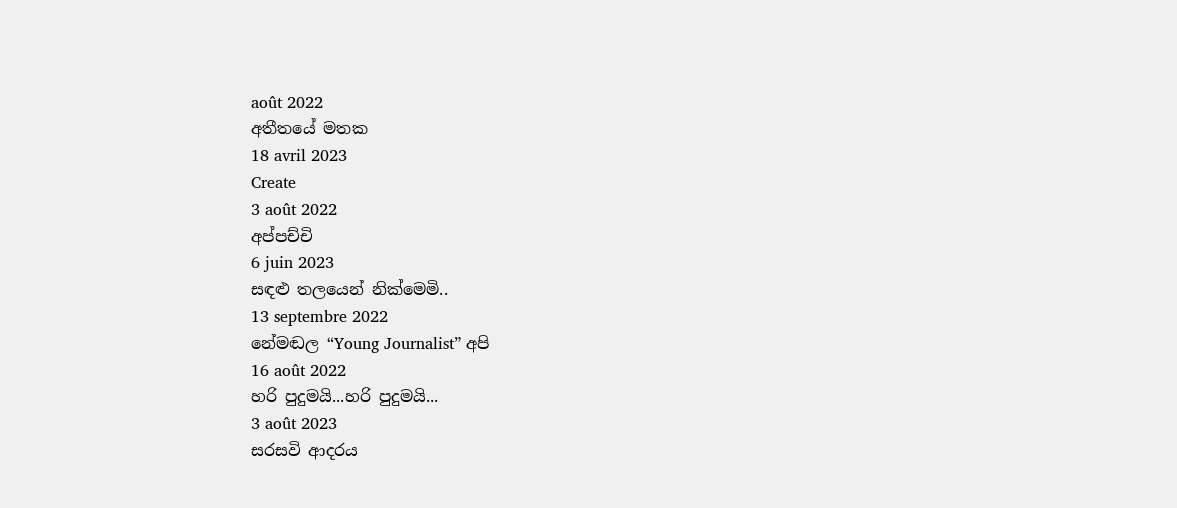août 2022
අතීතයේ මතක
18 avril 2023
Create
3 août 2022
අප්පච්චි
6 juin 2023
සඳළු තලයෙන් නික්මෙමි..
13 septembre 2022
නේමඬල “Young Journalist” අපි
16 août 2022
හරි පුදුමයි...හරි පුදුමයි...
3 août 2023
සරසවි ආදරය